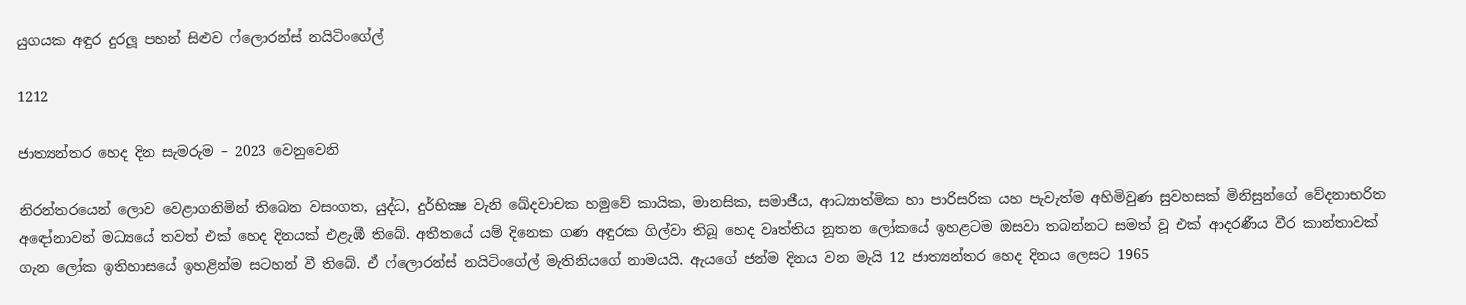යුගයක අඳුර දුරලූ පහන් සිළුව ෆ්ලොරන්ස් නයිටිංගේල්

1212

ජාත්‍යන්තර හෙද දින සැමරුම – 2023 වෙනුවෙනි

නිරන්තරයෙන් ලොව වෙළාගනිමින් තිබෙන වසංගත, යුද්ධ, දුර්භික්‍ෂ වැනි ඛේදවාචක හමුවේ කායික, මානසික, සමාජීය, ආධ්‍යාත්මික හා පාරිසරික යහ පැවැත්ම අහිමිවුණ සුවහසක් මිනිසුන්ගේ වේදනාභරිත අඳෝනාවන් මධ්‍යයේ තවත් එක් හෙද දිනයක් එළැඹී තිබේ. අතීතයේ යම් දිනෙක ගණ අඳුරක ගිල්වා තිබූ හෙද වෘත්තිය නූතන ලෝකයේ ඉහළටම ඔසවා තබන්නට සමත් වූ එක් ආදරණීය වීර කාන්තාවක් ගැන ලෝක ඉතිහාසයේ ඉහළින්ම සටහන් වී තිබේ. ඒ ෆ්ලොරන්ස් නයිටිංගේල් මැතිනියගේ නාමයයි. ඇයගේ ජන්ම දිනය වන මැයි 12 ජාත්‍යන්තර හෙද දිනය ලෙසට 1965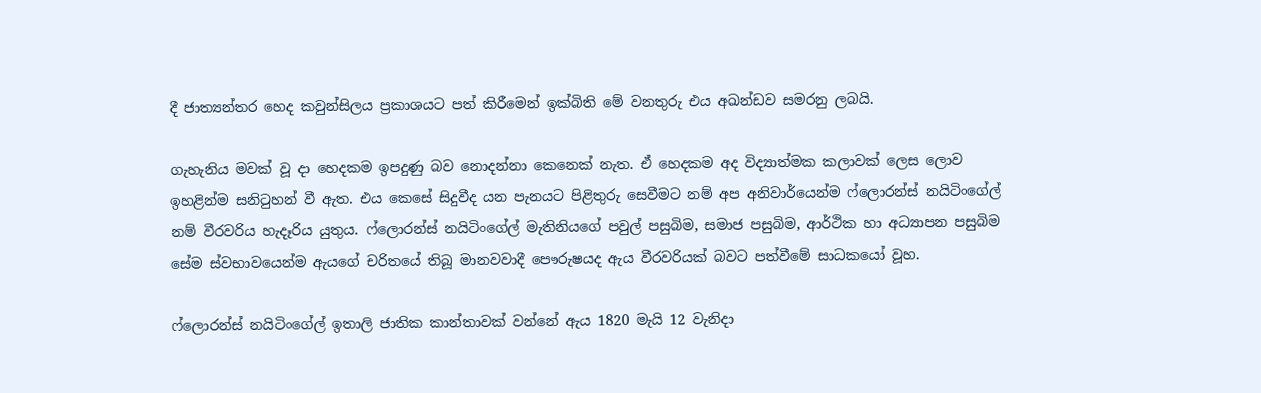දී ජාත්‍යන්තර හෙද කවුන්සිලය ප්‍රකාශයට පත් කිරීමෙන් ඉක්බිති මේ වනතුරු එය අඛන්ඩව සමරනු ලබයි.

ගැහැනිය මවක් වූ දා හෙදකම ඉපදුණු බව නොදන්නා කෙනෙක් නැත. ඒ හෙදකම අද විද්‍යාත්මක කලාවක් ලෙස ලොව ඉහළින්ම සනිටුහන් වී ඇත. එය කෙසේ සිදුවීද යන පැනයට පිළිතුරු සෙවීමට නම් අප අනිවාර්යෙන්ම ෆ්ලොරන්ස් නයිටිංගේල් නම් වීරවරිය හැදෑරිය යුතුය. ෆ්ලොරන්ස් නයිටිංගේල් මැතිනියගේ පවුල් පසුබිම, සමාජ පසුබිම, ආර්ථික හා අධ්‍යාපන පසුබිම සේම ස්වභාවයෙන්ම ඇයගේ චරිතයේ තිබූ මානවවාදී පෞරුෂයද ඇය වීරවරියක් බවට පත්වීමේ සාධකයෝ වූහ.

ෆ්ලොරන්ස් නයිටිංගේල් ඉතාලි ජාතික කාන්තාවක් වන්නේ ඇය 1820 මැයි 12 වැනිදා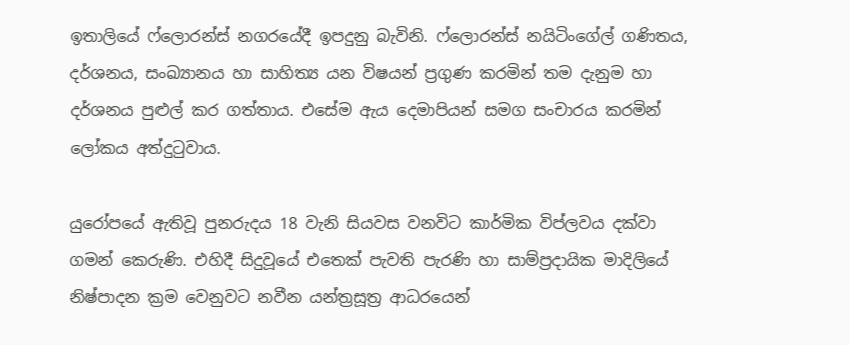ඉතාලියේ ෆ්ලොරන්ස් නගරයේදී ඉපදුනු බැවිනි. ෆ්ලොරන්ස් නයිටිංගේල් ගණිතය, දර්ශනය, සංඛ්‍යානය හා සාහිත්‍ය යන විෂයන් ප්‍රගුණ කරමින් තම දැනුම හා දර්ශනය පුළුල් කර ගත්තාය. එසේම ඇය දෙමාපියන් සමග සංචාරය කරමින් ලෝකය අත්දුටුවාය.

යුරෝපයේ ඇතිවූ පුනරුදය 18 වැනි සියවස වනවිට කාර්මික විප්ලවය දක්වා ගමන් කෙරුණි. එහිදී සිදුවූයේ එතෙක් පැවති පැරණි හා සාම්ප්‍රදායික මාදිලියේ නිෂ්පාදන ක්‍රම වෙනුවට නවීන යන්ත්‍රසූත්‍ර ආධරයෙන්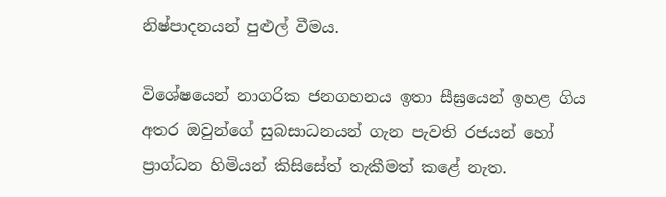නිෂ්පාදනයන් පුළුල් වීමය.

විශේෂයෙන් නාගරික ජනගහනය ඉතා සීඝ්‍රයෙන් ඉහළ ගිය අතර ඔවුන්ගේ සුබසාධනයන් ගැන පැවති රජයන් හෝ ප්‍රාග්ධන හිමියන් කිසිසේත් තැකීමත් කළේ නැත.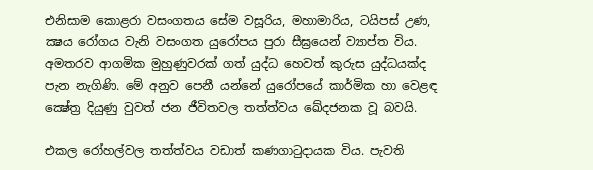එනිසාම කොළරා වසංගතය සේම වසූරිය, මහාමාරිය, ටයිපස් උණ, ක්‍ෂය රෝගය වැනි වසංගත යුරෝපය පුරා සීඝ්‍රයෙන් ව්‍යාප්ත විය. අමතරව ආගමික මුහුණුවරක් ගත් යුද්ධ හෙවත් කුරුස යුද්ධයක්ද පැන නැගිණි. මේ අනුව පෙනී යන්නේ යුරෝපයේ කාර්මික හා වෙළඳ ක්‍ෂේත්‍ර දියුණු වුවත් ජන ජීවිතවල තත්ත්වය ඛේදජනක වූ බවයි.

එකල රෝහල්වල තත්ත්වය වඩාත් කණගාටුදායක විය. පැවති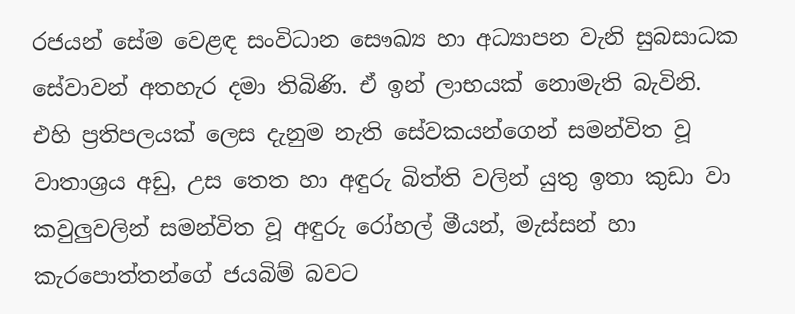රජයන් සේම වෙළඳ සංවිධාන සෞඛ්‍ය හා අධ්‍යාපන වැනි සුබසාධක සේවාවන් අතහැර දමා තිබිණි. ඒ ඉන් ලාභයක් නොමැති බැවිනි. එහි ප්‍රතිපලයක් ලෙස දැනුම නැති සේවකයන්ගෙන් සමන්විත වූ වාතාශ්‍රය අඩු, උස තෙත හා අඳුරු බිත්ති වලින් යුතු ඉතා කුඩා වා කවුලුවලින් සමන්විත වූ අඳුරු රෝහල් මීයන්, මැස්සන් හා කැරපොත්තන්ගේ ජයබිම් බවට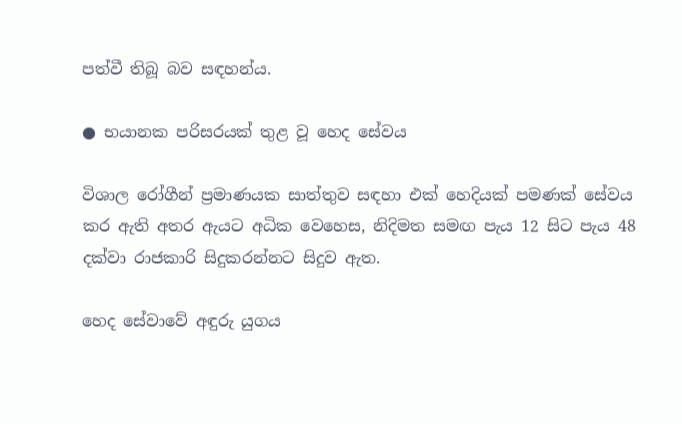පත්වී තිබූ බව සඳහන්ය.

● භයානක පරිසරයක් තුළ වූ හෙද සේවය

විශාල රෝගීන් ප්‍රමාණයක සාත්තුව සඳහා එක් හෙදියක් පමණක් සේවය කර ඇති අතර ඇයට අධික වෙහෙස, නිදිමත සමඟ පැය 12 සිට පැය 48 දක්වා රාජකාරි සිදුකරන්නට සිදුව ඇත.

හෙද සේවාවේ අඳුරු යුගය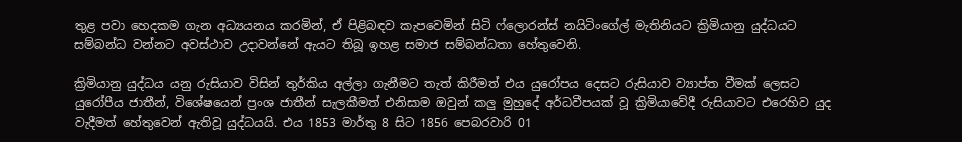තුළ පවා හෙදකම ගැන අධ්‍යයනය කරමින්, ඒ පිළිබඳව කැපවෙමින් සිටි ෆ්ලොරන්ස් නයිටිංගේල් මැතිනියට ක්‍රිමියානු යුද්ධයට සම්බන්ධ වන්නට අවස්ථාව උදාවන්නේ ඇයට තිබූ ඉහළ සමාජ සම්බන්ධතා හේතුවෙනි.

ක්‍රිමියානු යුද්ධය යනු රුසියාව විසින් තුර්කිය අල්ලා ගැනීමට තැත් කිරීමත් එය යුරෝපය දෙසට රුසියාව ව්‍යාප්ත වීමක් ලෙසට යුරෝපීය ජාතීන්, විශේෂයෙන් ප්‍රංශ ජාතීන් සැලකීමත් එනිසාම ඔවුන් කලු මුහුදේ අර්ධවීපයක් වූ ක්‍රිමියාවේදී රුසියාවට එරෙහිව යුද වැදීමත් හේතුවෙන් ඇතිවූ යුද්ධයයි. එය 1853 මාර්තු 8 සිට 1856 පෙබරවාරි 01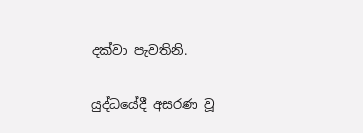දක්වා පැවතිනි.

යුද්ධයේදී අසරණ වූ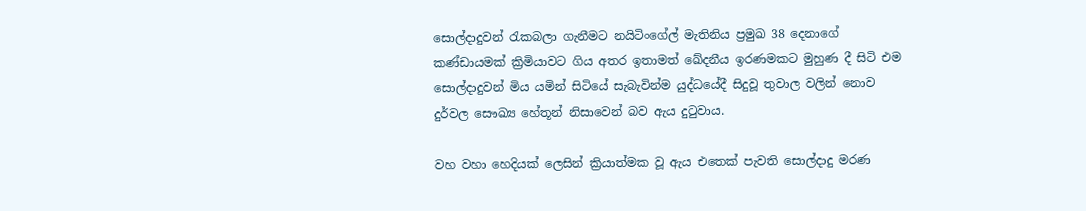සොල්දාදුවන් රැකබලා ගැනීමට නයිටිංගේල් මැතිනිය ප්‍රමුඛ 38 දෙනාගේ කණ්ඩායමක් ක්‍රිමියාවට ගිය අතර ඉතාමත් ඛේදනීය ඉරණමකට මුහුණ දී සිටි එම සොල්දාදුවන් මිය යමින් සිටියේ සැබැවින්ම යුද්ධයේදී සිදුවූ තුවාල වලින් නොව දුර්වල සෞඛ්‍ය හේතූන් නිසාවෙන් බව ඇය දුටුවාය.

වහ වහා හෙදියක් ලෙසින් ක්‍රියාත්මක වූ ඇය එතෙක් පැවති සොල්දාදු මරණ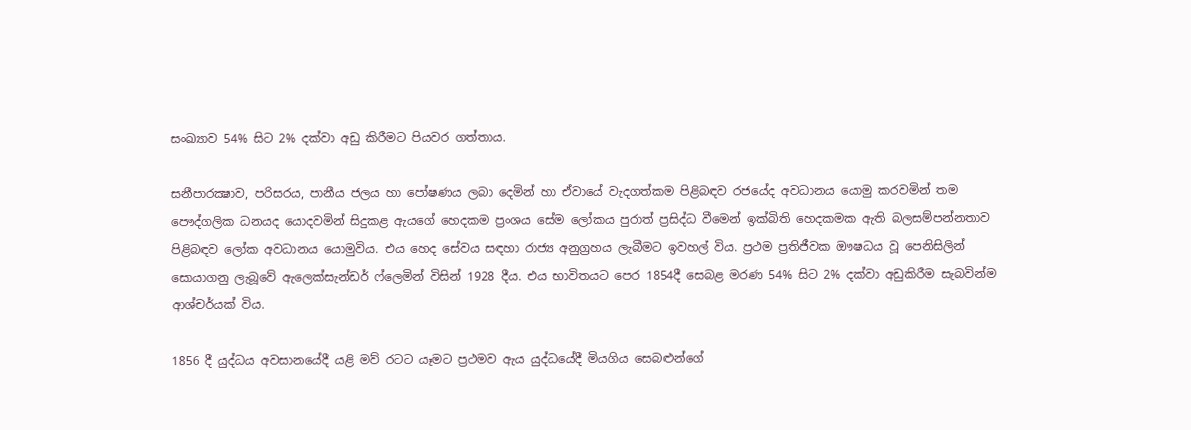සංඛ්‍යාව 54% සිට 2% දක්වා අඩු කිරීමට පියවර ගත්තාය.

සනීපාරක්‍ෂාව, පරිසරය, පානීය ජලය හා පෝෂණය ලබා දෙමින් හා ඒවායේ වැදගත්කම පිළිබඳව රජයේද අවධානය යොමු කරවමින් තම පෞද්ගලික ධනයද යොදවමින් සිදුකළ ඇයගේ හෙදකම ප්‍රංශය සේම ලෝකය පුරාත් ප්‍රසිද්ධ වීමෙන් ඉක්බිති හෙදකමක ඇති බලසම්පන්නතාව පිළිබඳව ලෝක අවධානය යොමුවිය. එය හෙද සේවය සඳහා රාජ්‍ය අනුග්‍රහය ලැබීමට ඉවහල් විය. ප්‍රථම ප්‍රතිජීවක ඖෂධය වූ පෙනිසිලින් සොයාගනු ලැබූවේ ඇලෙක්සැන්ඩර් ෆ්ලෙමින් විසින් 1928 දීය. එය භාවිතයට පෙර 1854දී සෙබළ මරණ 54% සිට 2% දක්වා අඩුකිරීම සැබවින්ම ආශ්චර්යක් විය.

1856 දී යුද්ධය අවසානයේදී යළි මව් රටට යෑමට ප්‍රථමව ඇය යුද්ධයේදී මියගිය සෙබළුන්ගේ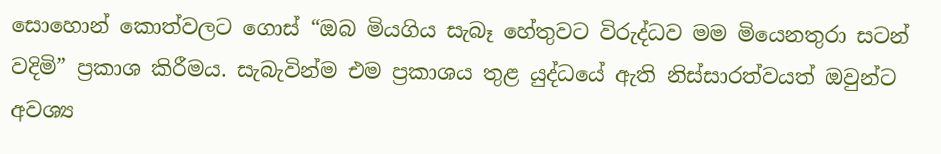සොහොන් කොත්වලට ගොස් “ඔබ මියගිය සැබෑ හේතුවට විරුද්ධව මම මියෙනතුරා සටන් වදිමි” ප්‍රකාශ කිරීමය. සැබැවින්ම එම ප්‍රකාශය තුළ යුද්ධයේ ඇති නිස්සාරත්වයත් ඔවුන්ට අවශ්‍ය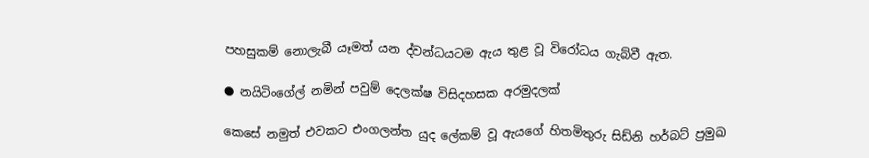පහසුකම් නොලැබී යෑමත් යන ද්වන්ධයටම ඇය තුළ වූ විරෝධය ගැබ්වී ඇත.

● නයිටිංගේල් නමින් පවුම් දෙලක්ෂ විසිදහසක අරමුදලක්

කෙසේ නමුත් එවකට එංගලන්ත යුද ලේකම් වූ ඇයගේ හිතමිතුරු සිඩ්නි හර්බට් ප්‍රමුඛ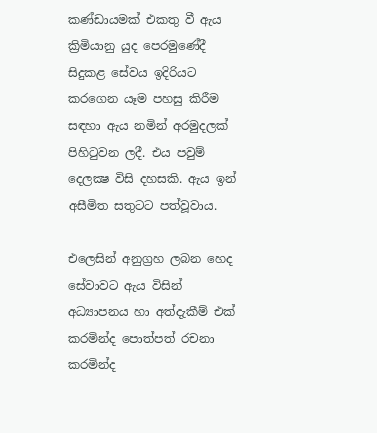කණ්ඩායමක් එකතු වී ඇය ක්‍රිමියානු යුද පෙරමුණේදී සිදුකළ සේවය ඉදිරියට කරගෙන යෑම පහසු කිරීම සඳහා ඇය නමින් අරමුදලක් පිහිටුවන ලදී. එය පවුම් දෙලක්‍ෂ විසි දහසකි. ඇය ඉන් අසීමිත සතුටට පත්වූවාය.

එලෙසින් අනුග්‍රහ ලබන හෙද සේවාවට ඇය විසින් අධ්‍යාපනය හා අත්දැකීම් එක් කරමින්ද පොත්පත් රචනා කරමින්ද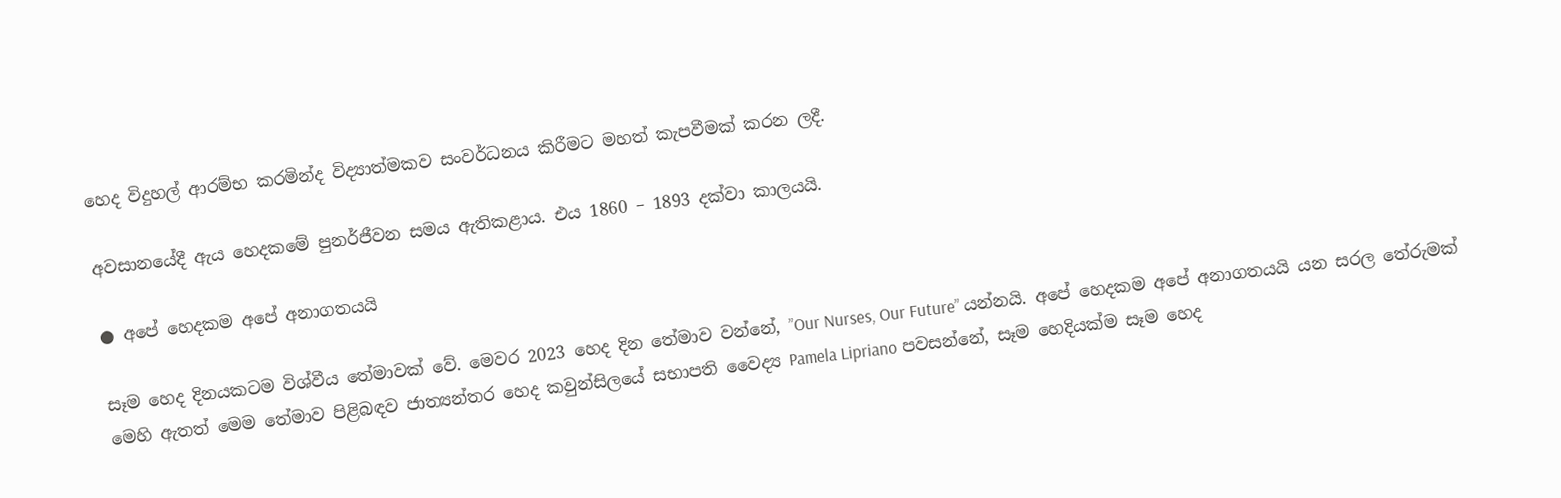හෙද විදුහල් ආරම්භ කරමින්ද විද්‍යාත්මකව සංවර්ධනය කිරීමට මහත් කැපවීමක් කරන ලදී.

අවසානයේදී ඇය හෙදකමේ පුනර්ජීවන සමය ඇතිකළාය. එය 1860 – 1893 දක්වා කාලයයි.

● අපේ හෙදකම අපේ අනාගතයයි

සෑම හෙද දිනයකටම විශ්වීය තේමාවක් වේ. මෙවර 2023 හෙද දින තේමාව වන්නේ, ”Our Nurses, Our Future” යන්නයි. අපේ හෙදකම අපේ අනාගතයයි යන සරල තේරුමක් මෙහි ඇතත් මෙම තේමාව පිළිබඳව ජාත්‍යන්තර හෙද කවුන්සිලයේ සභාපති වෛද්‍ය Pamela Lipriano පවසන්නේ, සෑම හෙදියක්ම සෑම හෙද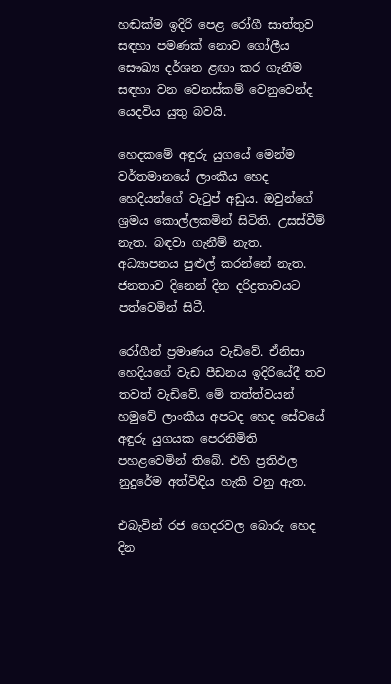හඬක්ම ඉදිරි පෙළ රෝගී සාත්තුව සඳහා පමණක් නොව ගෝලීය සෞඛ්‍ය දර්ශන ළඟා කර ගැනීම සඳහා වන වෙනස්කම් වෙනුවෙන්ද යෙදවිය යුතු බවයි.

හෙදකමේ අඳුරු යුගයේ මෙන්ම වර්තමානයේ ලාංකීය හෙද හෙදියන්ගේ වැටුප් අඩුය. ඔවුන්ගේ ශ්‍රමය කොල්ලකමින් සිටිති. උසස්වීම් නැත. බඳවා ගැනීම් නැත. අධ්‍යාපනය පුළුල් කරන්නේ නැත. ජනතාව දිනෙන් දින දරිද්‍රතාවයට පත්වෙමින් සිටී.

රෝගීන් ප්‍රමාණය වැඩිවේ. ඒනිසා හෙදියගේ වැඩ පීඩනය ඉදිරියේදී තව තවත් වැඩිවේ. මේ තත්ත්වයන් හමුවේ ලාංකීය අපටද හෙද සේවයේ අඳුරු යුගයක පෙරනිමිති පහළවෙමින් තිබේ. එහි ප්‍රතිඵල නුදුරේම අත්විඳිය හැකි වනු ඇත.

එබැවින් රජ ගෙදරවල බොරු හෙද දින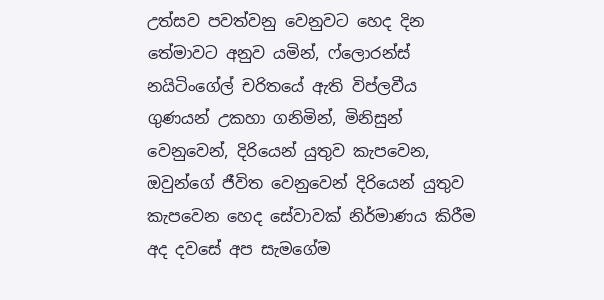උත්සව පවත්වනු වෙනුවට හෙද දින තේමාවට අනුව යමින්, ෆ්ලොරන්ස් නයිටිංගේල් චරිතයේ ඇති විප්ලවීය ගුණයන් උකහා ගනිමින්, මිනිසුන් වෙනුවෙන්, දිරියෙන් යුතුව කැපවෙන, ඔවුන්ගේ ජීවිත වෙනුවෙන් දිරියෙන් යුතුව කැපවෙන හෙද සේවාවක් නිර්මාණය කිරීම අද දවසේ අප සැමගේම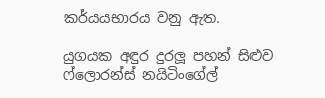කර්යයභාරය වනු ඇත.

යුගයක අඳුර දුරලූ පහන් සිළුව ෆ්ලොරන්ස් නයිටිංගේල්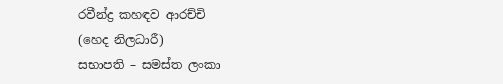රවීන්ද්‍ර කහඳව ආරච්චි
(හෙද නිලධාරී)
සභාපති – සමස්ත ලංකා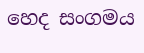හෙද සංගමය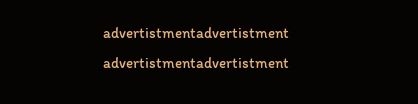advertistmentadvertistment
advertistmentadvertistment